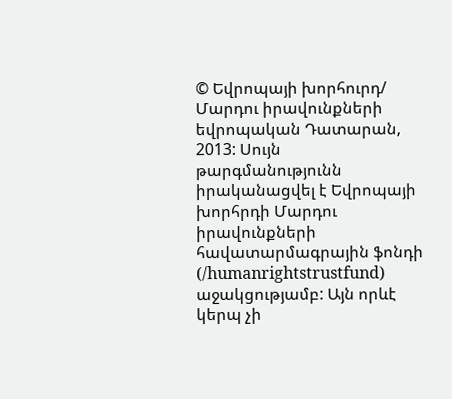© Եվրոպայի խորհուրդ/ Մարդու իրավունքների եվրոպական Դատարան, 2013: Սույն թարգմանությունն իրականացվել է Եվրոպայի խորհրդի Մարդու իրավունքների հավատարմագրային ֆոնդի (/humanrightstrustfund) աջակցությամբ: Այն որևէ կերպ չի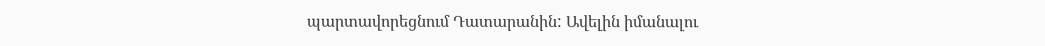պարտավորեցնում Դատարանին: Ավելին իմանալու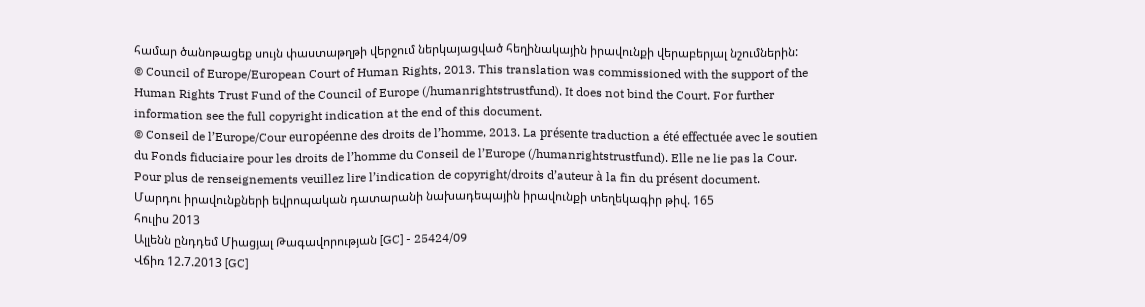համար ծանոթացեք սույն փաստաթղթի վերջում ներկայացված հեղինակային իրավունքի վերաբերյալ նշումներին:
© Council of Europe/European Court of Human Rights, 2013. This translation was commissioned with the support of the Human Rights Trust Fund of the Council of Europe (/humanrightstrustfund). It does not bind the Court. For further information see the full copyright indication at the end of this document.
© Conseil de l’Europe/Cour européenne des droits de l’homme, 2013. La présente traduction a été effectuée avec le soutien du Fonds fiduciaire pour les droits de l’homme du Conseil de l’Europe (/humanrightstrustfund). Elle ne lie pas la Cour. Pour plus de renseignements veuillez lire l’indication de copyright/droits d’auteur à la fin du présent document.
Մարդու իրավունքների եվրոպական դատարանի նախադեպային իրավունքի տեղեկագիր թիվ. 165
հուլիս 2013
Ալլենն ընդդեմ Միացյալ Թագավորության [GC] - 25424/09
Վճիռ 12.7.2013 [GC]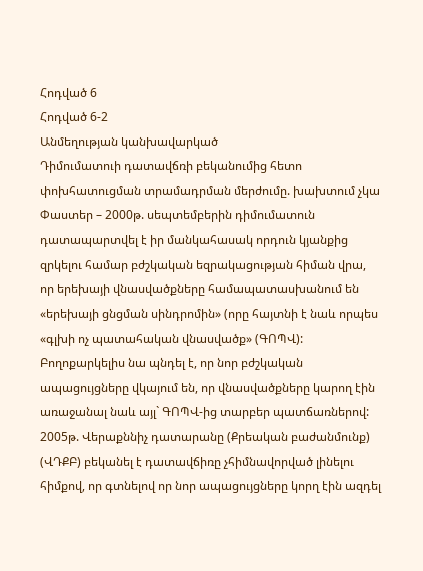Հոդված 6
Հոդված 6-2
Անմեղության կանխավարկած
Դիմումատուի դատավճռի բեկանումից հետո փոխհատուցման տրամադրման մերժումը. խախտում չկա
Փաստեր – 2000թ. սեպտեմբերին դիմումատուն դատապարտվել է իր մանկահասակ որդուն կյանքից զրկելու համար բժշկական եզրակացության հիման վրա, որ երեխայի վնասվածքները համապատասխանում են «երեխայի ցնցման սինդրոմին» (որը հայտնի է նաև որպես «գլխի ոչ պատահական վնասվածք» (ԳՈՊՎ): Բողոքարկելիս նա պնդել է, որ նոր բժշկական ապացույցները վկայում են, որ վնասվածքները կարող էին առաջանալ նաև այլ` ԳՈՊՎ-ից տարբեր պատճառներով: 2005թ. Վերաքննիչ դատարանը (Քրեական բաժանմունք) (ՎԴՔԲ) բեկանել է դատավճիռը չհիմնավորված լինելու հիմքով, որ գտնելով որ նոր ապացույցները կորղ էին ազդել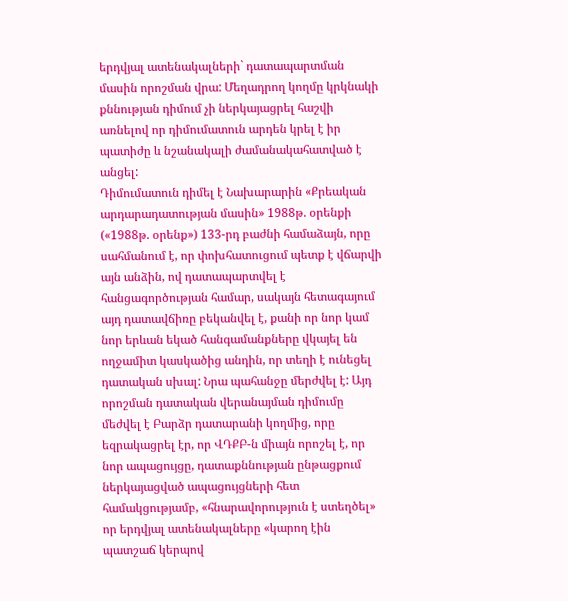երդվյալ ատենակալների` դատապարտման մասին որոշման վրա: Մեղադրող կողմը կրկնակի քննության դիմում չի ներկայացրել հաշվի առնելով որ դիմումատուն արդեն կրել է իր պատիժը և նշանակալի ժամանակահատված է անցել:
Դիմումատուն դիմել է Նախարարին «Քրեական արդարադատության մասին» 1988թ. օրենքի («1988թ. օրենք») 133-րդ բաժնի համաձայն, որը սահմանում է, որ փոխհատուցում պետք է վճարվի այն անձին, ով դատապարտվել է հանցագործության համար, սակայն հետագայում այդ դատավճիռը բեկանվել է, քանի որ նոր կամ նոր երևան եկած հանգամանքները վկայել են ողջամիտ կասկածից անդին, որ տեղի է ունեցել դատական սխալ: Նրա պահանջը մերժվել է: Այդ որոշման դատական վերանայման դիմումը մեժվել է Բարձր դատարանի կողմից, որը եզրակացրել էր, որ ՎԴՔԲ-ն միայն որոշել է, որ նոր ապացույցը, դատաքննության ընթացքում ներկայացված ապացույցների հետ համակցությամբ, «հնարավորություն է ստեղծել» որ երդվյալ ատենակալները «կարող էին պատշաճ կերպով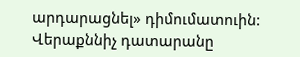արդարացնել» դիմումատուին: Վերաքննիչ դատարանը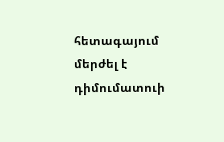հետագայում մերժել է դիմումատուի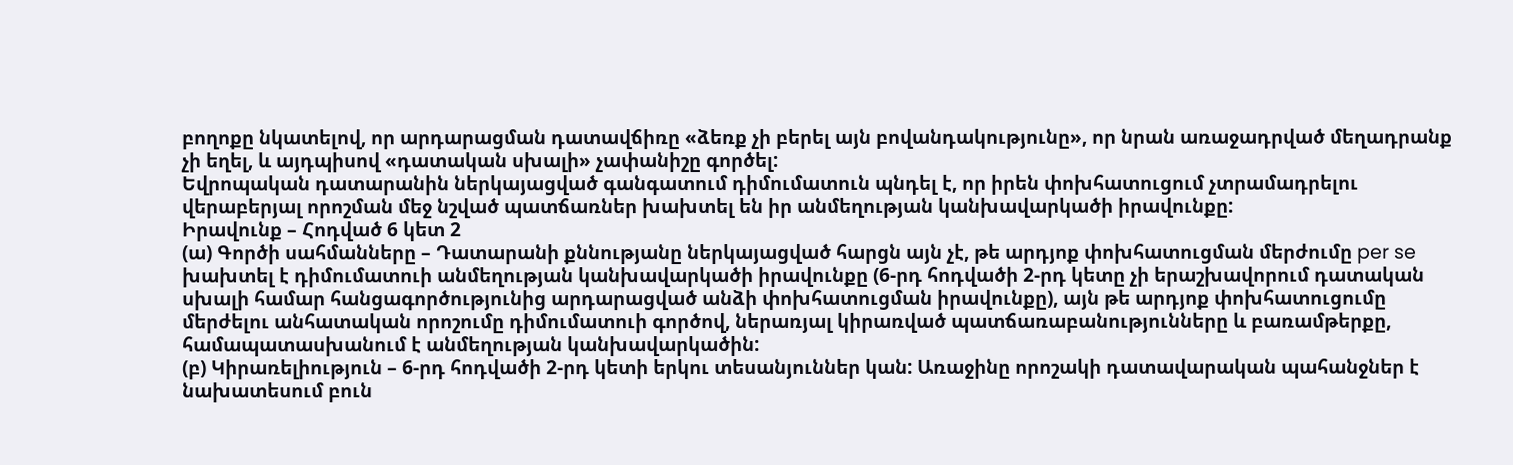բողոքը նկատելով, որ արդարացման դատավճիռը «ձեռք չի բերել այն բովանդակությունը», որ նրան առաջադրված մեղադրանք չի եղել, և այդպիսով «դատական սխալի» չափանիշը գործել:
Եվրոպական դատարանին ներկայացված գանգատում դիմումատուն պնդել է, որ իրեն փոխհատուցում չտրամադրելու վերաբերյալ որոշման մեջ նշված պատճառներ խախտել են իր անմեղության կանխավարկածի իրավունքը:
Իրավունք – Հոդված 6 կետ 2
(ա) Գործի սահմանները – Դատարանի քննությանը ներկայացված հարցն այն չէ, թե արդյոք փոխհատուցման մերժումը per se խախտել է դիմումատուի անմեղության կանխավարկածի իրավունքը (6-րդ հոդվածի 2-րդ կետը չի երաշխավորում դատական սխալի համար հանցագործությունից արդարացված անձի փոխհատուցման իրավունքը), այն թե արդյոք փոխհատուցումը մերժելու անհատական որոշումը դիմումատուի գործով, ներառյալ կիրառված պատճառաբանությունները և բառամթերքը, համապատասխանում է անմեղության կանխավարկածին:
(բ) Կիրառելիություն – 6-րդ հոդվածի 2-րդ կետի երկու տեսանյուններ կան: Առաջինը որոշակի դատավարական պահանջներ է նախատեսում բուն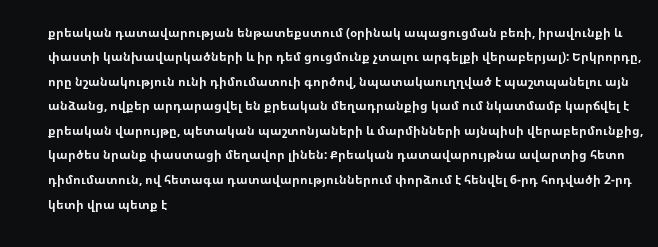քրեական դատավարության ենթատեքստում (օրինակ ապացուցման բեռի, իրավունքի և փաստի կանխավարկածների և իր դեմ ցուցմունք չտալու արգելքի վերաբերյալ): Երկրորդը, որը նշանակություն ունի դիմումատուի գործով, նպատակաուղղված է պաշտպանելու այն անձանց, ովքեր արդարացվել են քրեական մեղադրանքից կամ ում նկատմամբ կարճվել է քրեական վարույթը, պետական պաշտոնյաների և մարմինների այնպիսի վերաբերմունքից, կարծես նրանք փաստացի մեղավոր լինեն: Քրեական դատավարույթնա ավարտից հետո դիմումատուն, ով հետագա դատավարություններում փորձում է հենվել 6-րդ հոդվածի 2-րդ կետի վրա պետք է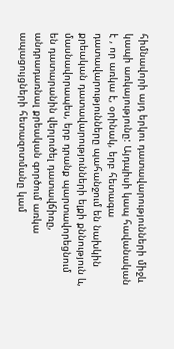հիմնավորի այդ երկու դատավարությունների միջև կապի առկայությունը: Այդպիսի կապ հավանական է , որ առկա է, օրինակ, երբ հետագա դատավարությունները պահանջում են նախկին քրեական դատավարությունների ելքի քննություն և, մասնավորապես, երբ դրանք պարտավորեցնում են դատարանին վերլուծել դատավճիռը, անդրադառնալ քրեական գործում առկա ապացույցների հետազոտմանը կամ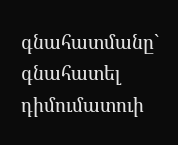գնահատմանը` գնահատել դիմումատուի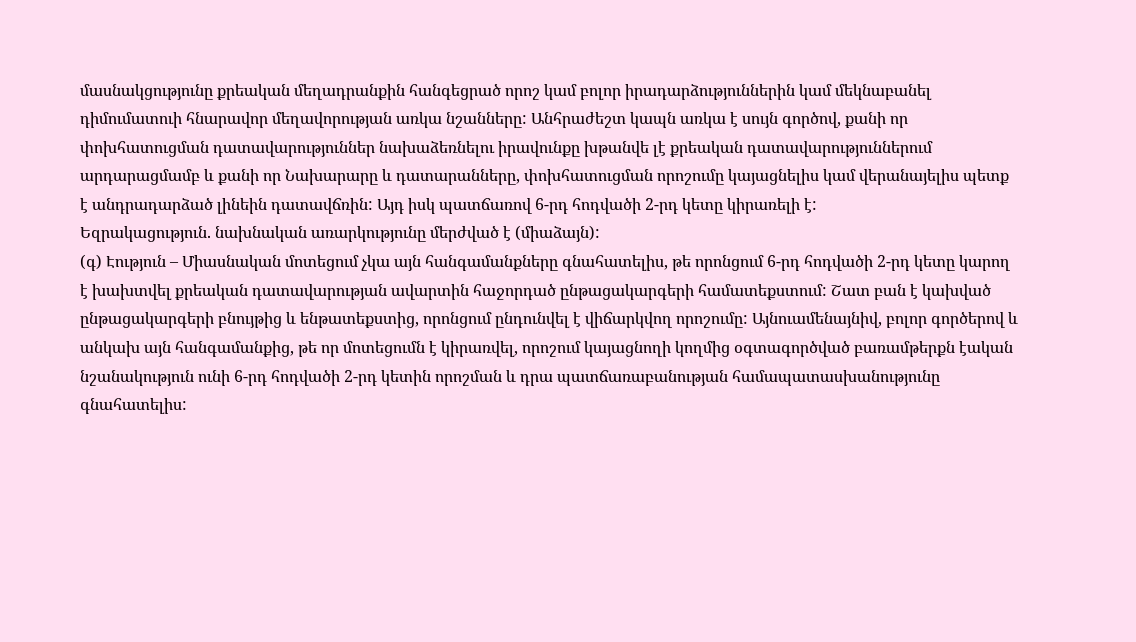մասնակցությունը քրեական մեղադրանքին հանգեցրած որոշ կամ բոլոր իրադարձություններին կամ մեկնաբանել դիմումատուի հնարավոր մեղավորության առկա նշանները: Անհրաժեշտ կապն առկա է սույն գործով, քանի որ փոխհատուցման դատավարություններ նախաձեռնելու իրավունքը խթանվե լէ քրեական դատավարություններում արդարացմամբ և քանի որ Նախարարը և դատարանները, փոխհատուցման որոշումը կայացնելիս կամ վերանայելիս պետք է անդրադարձած լինեին դատավճռին: Այդ իսկ պատճառով 6-րդ հոդվածի 2-րդ կետը կիրառելի է:
Եզրակացություն. նախնական առարկությունը մերժված է (միաձայն):
(գ) Էություն – Միասնական մոտեցում չկա այն հանգամանքները գնահատելիս, թե որոնցում 6-րդ հոդվածի 2-րդ կետը կարող է խախտվել քրեական դատավարության ավարտին հաջորդած ընթացակարգերի համատեքստում: Շատ բան է կախված ընթացակարգերի բնույթից և ենթատեքստից, որոնցում ընդունվել է վիճարկվող որոշումը: Այնուամենայնիվ, բոլոր գործերով և անկախ այն հանգամանքից, թե որ մոտեցումն է կիրառվել, որոշում կայացնողի կողմից օգտագործված բառամթերքն էական նշանակություն ունի 6-րդ հոդվածի 2-րդ կետին որոշման և դրա պատճառաբանության համապատասխանությունը գնահատելիս: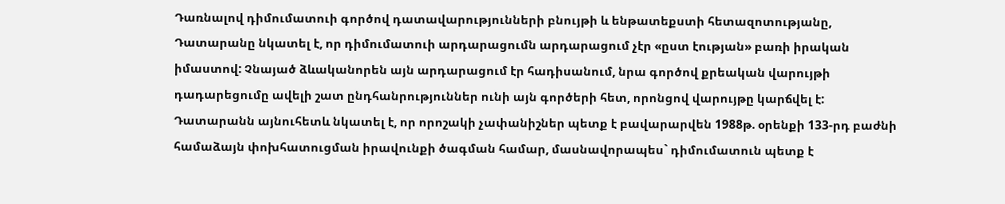Դառնալով դիմումատուի գործով դատավարությունների բնույթի և ենթատեքստի հետազոտությանը, Դատարանը նկատել է, որ դիմումատուի արդարացումն արդարացում չէր «ըստ էության» բառի իրական իմաստով: Չնայած ձևականորեն այն արդարացում էր հադիսանում, նրա գործով քրեական վարույթի դադարեցումը ավելի շատ ընդհանրություններ ունի այն գործերի հետ, որոնցով վարույթը կարճվել է:
Դատարանն այնուհետև նկատել է, որ որոշակի չափանիշներ պետք է բավարարվեն 1988թ. օրենքի 133-րդ բաժնի համաձայն փոխհատուցման իրավունքի ծագման համար, մասնավորապես` դիմումատուն պետք է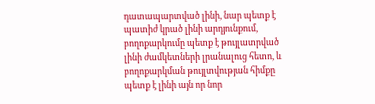դատապարտված լինի, նար պետք է պատիժ կրած լինի արդյունքում, բողոքարկումը պետք է թույլատրված լինի ժամկետների լրանալուց հետո, և բողոքարկման թույլտվության հիմքը պետք է լինի այն որ նոր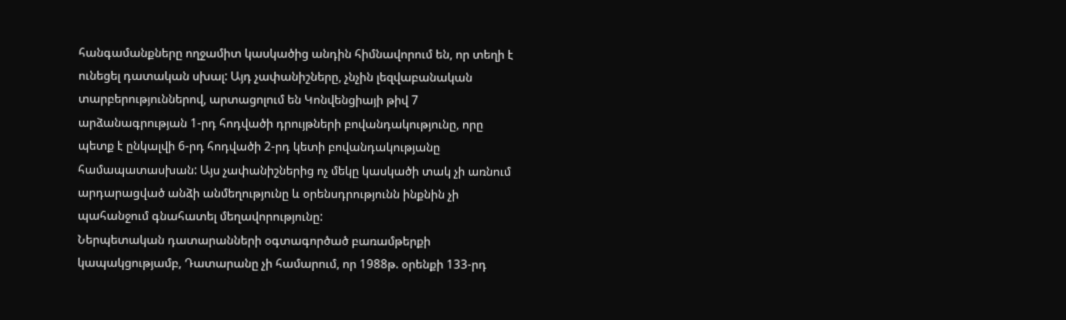հանգամանքները ողջամիտ կասկածից անդին հիմնավորում են, որ տեղի է ունեցել դատական սխալ: Այդ չափանիշները, չնչին լեզվաբանական տարբերություններով, արտացոլում են Կոնվենցիայի թիվ 7 արձանագրության 1-րդ հոդվածի դրույթների բովանդակությունը, որը պետք է ընկալվի 6-րդ հոդվածի 2-րդ կետի բովանդակությանը համապատասխան: Այս չափանիշներից ոչ մեկը կասկածի տակ չի առնում արդարացված անձի անմեղությունը և օրենսդրությունն ինքնին չի պահանջում գնահատել մեղավորությունը:
Ներպետական դատարանների օգտագործած բառամթերքի կապակցությամբ, Դատարանը չի համարում, որ 1988թ. օրենքի 133-րդ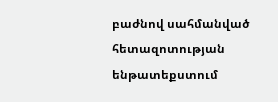բաժնով սահմանված հետազոտության ենթատեքստում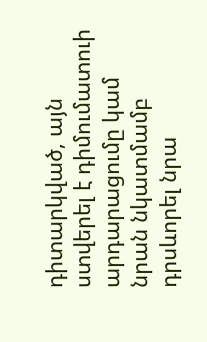դիտարկված, այն ստվերել է դիմումատուի արդարացումը կամ նրան նկատմամբ դրսևորել նրա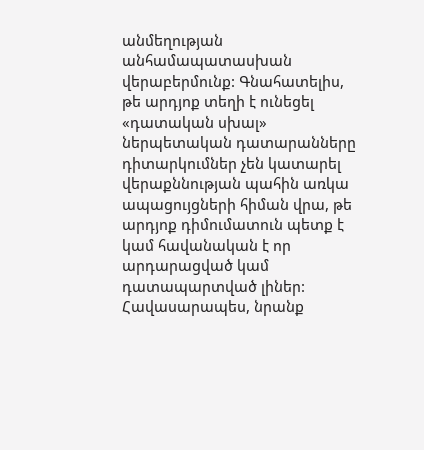անմեղության անհամապատասխան վերաբերմունք: Գնահատելիս, թե արդյոք տեղի է ունեցել «դատական սխալ» ներպետական դատարանները դիտարկումներ չեն կատարել վերաքննության պահին առկա ապացույցների հիման վրա, թե արդյոք դիմումատուն պետք է կամ հավանական է որ արդարացված կամ դատապարտված լիներ: Հավասարապես, նրանք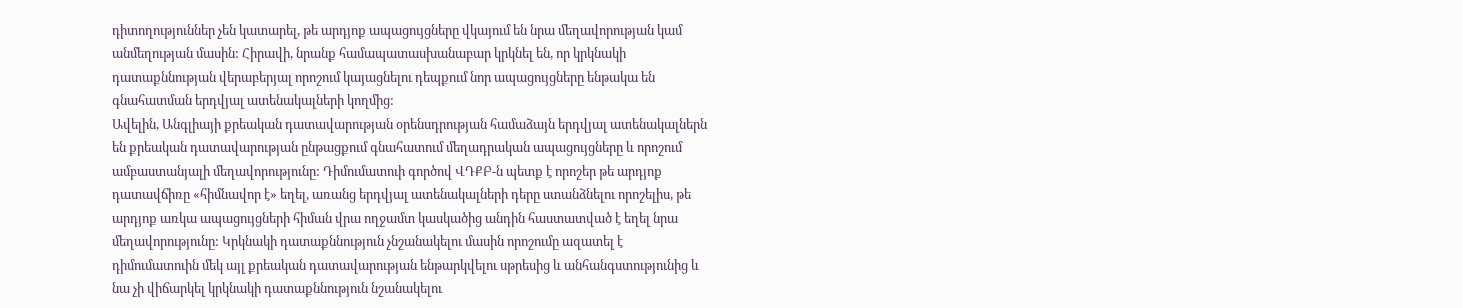դիտողություններ չեն կատարել, թե արդյոք ապացույցները վկայում են նրա մեղավորության կամ անմեղության մասին: Հիրավի, նրանք համապատասխանաբար կրկնել են, որ կրկնակի դատաքննության վերաբերյալ որոշում կայացնելու դեպքում նոր ապացույցները ենթակա են գնահատման երդվյալ ատենակալների կողմից:
Ավելին, Անգլիայի քրեական դատավարության օրենսդրության համաձայն երդվյալ ատենակալներն են քրեական դատավարության ընթացքում գնահատում մեղադրական ապացույցները և որոշում ամբաստանյալի մեղավորությունը: Դիմումատուի գործով ՎԴՔԲ-ն պետք է որոշեր թե արդյոք դատավճիռը «հիմնավոր է» եղել, առանց երդվյալ ատենակալների դերը ստանձնելու որոշելիս, թե արդյոք առկա ապացույցների հիման վրա ողջամտ կասկածից անդին հաստատված է եղել նրա մեղավորությունը: Կրկնակի դատաքննություն չնշանակելու մասին որոշումը ազատել է դիմումատուին մեկ այլ քրեական դատավարության ենթարկվելու սթրեսից և անհանգստությունից և նա չի վիճարկել կրկնակի դատաքննություն նշանակելու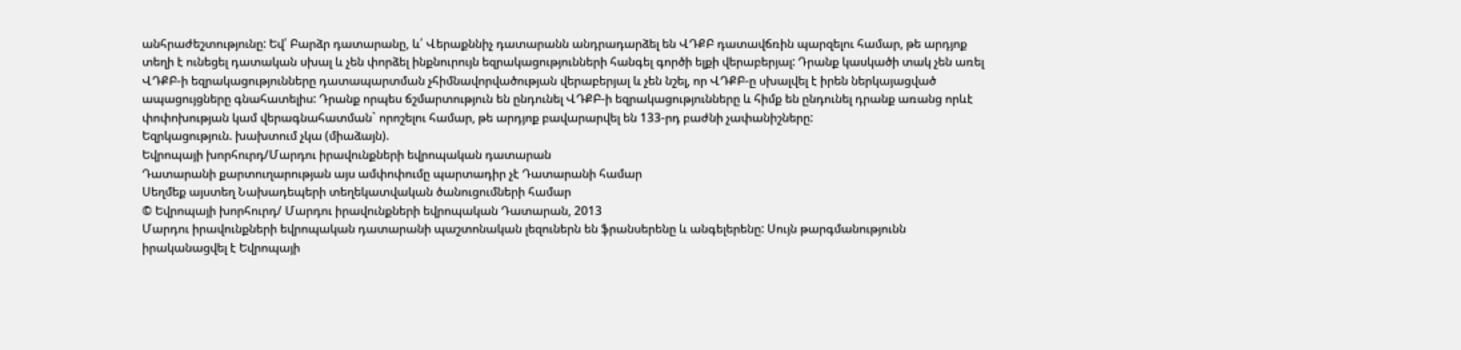անհրաժեշտությունը: Եվ՛ Բարձր դատարանը, և՛ Վերաքննիչ դատարանն անդրադարձել են ՎԴՔԲ դատավճռին պարզելու համար, թե արդյոք տեղի է ունեցել դատական սխալ և չեն փորձել ինքնուրույն եզրակացությունների հանգել գործի ելքի վերաբերյալ: Դրանք կասկածի տակ չեն առել ՎԴՔԲ-ի եզրակացությունները դատապարտման չհիմնավորվածության վերաբերյալ և չեն նշել, որ ՎԴՔԲ-ը սխալվել է իրեն ներկայացված ապացույցները գնահատելիս: Դրանք որպես ճշմարտություն են ընդունել ՎԴՔԲ-ի եզրակացությունները և հիմք են ընդունել դրանք առանց որևէ փոփոխության կամ վերագնահատման` որոշելու համար, թե արդյոք բավարարվել են 133-րդ բաժնի չափանիշները:
Եզրկացություն. խախտում չկա (միաձայն).
Եվրոպայի խորհուրդ/Մարդու իրավունքների եվրոպական դատարան
Դատարանի քարտուղարության այս ամփոփումը պարտադիր չէ Դատարանի համար
Սեղմեք այստեղ Նախադեպերի տեղեկատվական ծանուցումների համար
© Եվրոպայի խորհուրդ/ Մարդու իրավունքների եվրոպական Դատարան, 2013
Մարդու իրավունքների եվրոպական դատարանի պաշտոնական լեզուներն են ֆրանսերենը և անգելերենը: Սույն թարգմանությունն իրականացվել է Եվրոպայի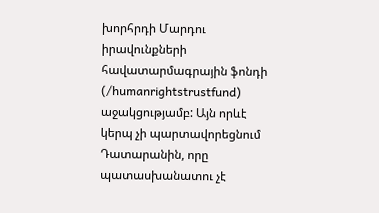խորհրդի Մարդու իրավունքների հավատարմագրային ֆոնդի (/humanrightstrustfund) աջակցությամբ: Այն որևէ կերպ չի պարտավորեցնում Դատարանին, որը պատասխանատու չէ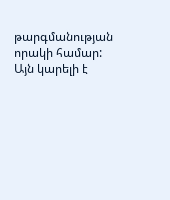թարգմանության որակի համար: Այն կարելի է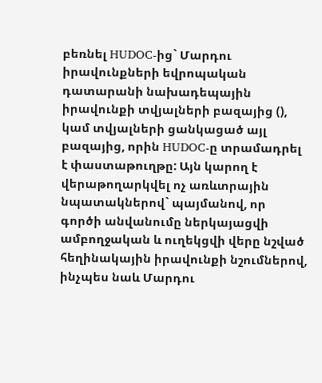բեռնել HUDOC-ից` Մարդու իրավունքների եվրոպական դատարանի նախադեպային իրավունքի տվյալների բազայից (), կամ տվյալների ցանկացած այլ բազայից, որին HUDOC-ը տրամադրել է փաստաթուղթը: Այն կարող է վերաթողարկվել ոչ առևտրային նպատակներով` պայմանով, որ գործի անվանումը ներկայացվի ամբողջական և ուղեկցվի վերը նշված հեղինակային իրավունքի նշումներով, ինչպես նաև Մարդու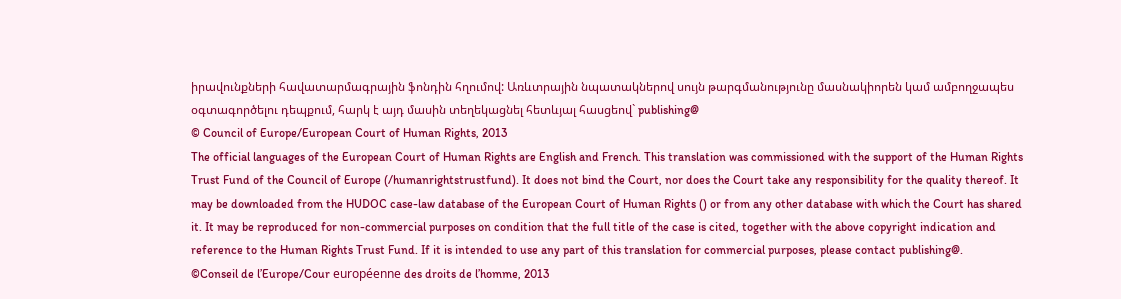իրավունքների հավատարմագրային ֆոնդին հղումով: Առևտրային նպատակներով սույն թարգմանությունը մասնակիորեն կամ ամբողջապես օգտագործելու դեպքում, հարկ է այդ մասին տեղեկացնել հետևյալ հասցեով` publishing@
© Council of Europe/European Court of Human Rights, 2013
The official languages of the European Court of Human Rights are English and French. This translation was commissioned with the support of the Human Rights Trust Fund of the Council of Europe (/humanrightstrustfund). It does not bind the Court, nor does the Court take any responsibility for the quality thereof. It may be downloaded from the HUDOC case-law database of the European Court of Human Rights () or from any other database with which the Court has shared it. It may be reproduced for non-commercial purposes on condition that the full title of the case is cited, together with the above copyright indication and reference to the Human Rights Trust Fund. If it is intended to use any part of this translation for commercial purposes, please contact publishing@.
©Conseil de l’Europe/Cour européenne des droits de l’homme, 2013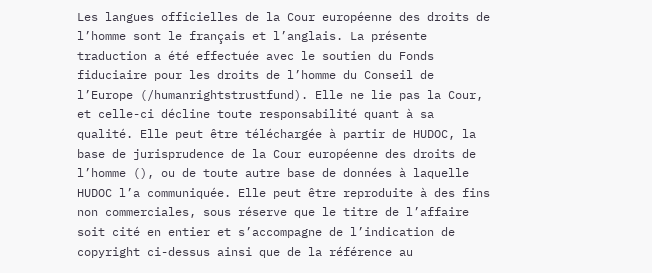Les langues officielles de la Cour européenne des droits de l’homme sont le français et l’anglais. La présente traduction a été effectuée avec le soutien du Fonds fiduciaire pour les droits de l’homme du Conseil de l’Europe (/humanrightstrustfund). Elle ne lie pas la Cour, et celle-ci décline toute responsabilité quant à sa qualité. Elle peut être téléchargée à partir de HUDOC, la base de jurisprudence de la Cour européenne des droits de l’homme (), ou de toute autre base de données à laquelle HUDOC l’a communiquée. Elle peut être reproduite à des fins non commerciales, sous réserve que le titre de l’affaire soit cité en entier et s’accompagne de l’indication de copyright ci-dessus ainsi que de la référence au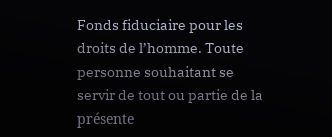Fonds fiduciaire pour les droits de l’homme. Toute personne souhaitant se servir de tout ou partie de la présente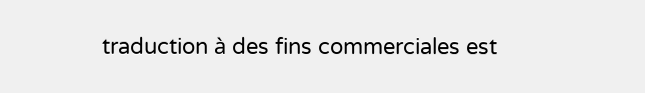traduction à des fins commerciales est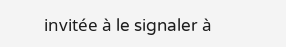invitée à le signaler à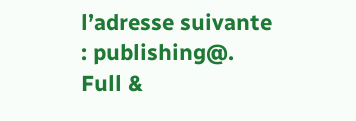l’adresse suivante : publishing@.
Full &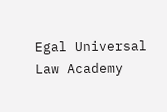Egal Universal Law Academy